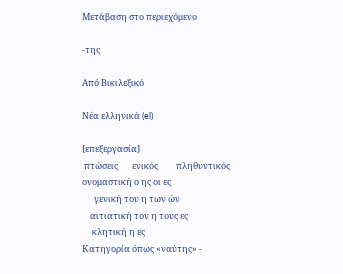Μετάβαση στο περιεχόμενο

-της

Από Βικιλεξικό

Νέα ελληνικά (el)

[επεξεργασία]
 πτώσεις       ενικός         πληθυντικός
ονομαστική ο ης οι ες
      γενική του η των ών
    αιτιατική τον η τους ες
     κλητική η ες
Κατηγορία όπως «ναύτης» -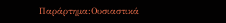Παράρτημα:Ουσιαστικά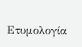Ετυμολογία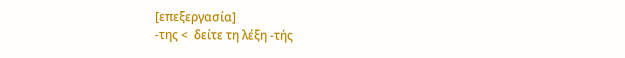[επεξεργασία]
-της <  δείτε τη λέξη -τής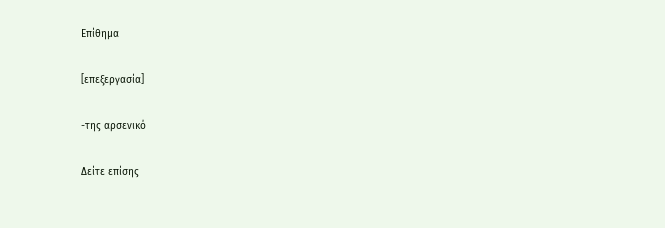Επίθημα

[επεξεργασία]

-της αρσενικό

Δείτε επίσης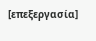[επεξεργασία]